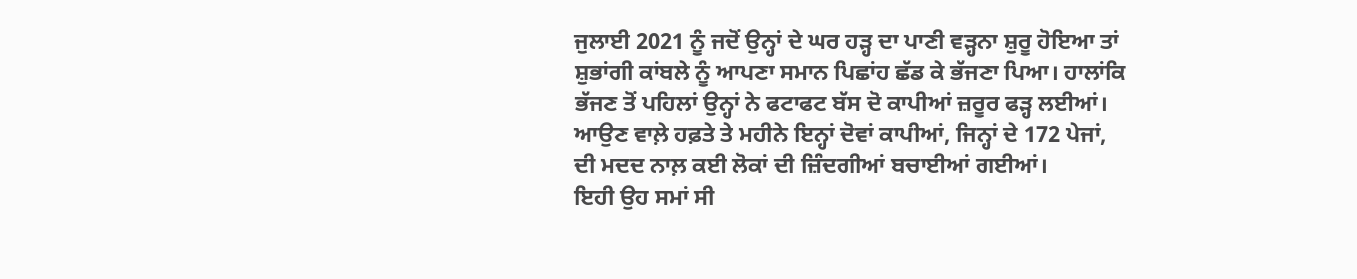ਜੁਲਾਈ 2021 ਨੂੰ ਜਦੋਂ ਉਨ੍ਹਾਂ ਦੇ ਘਰ ਹੜ੍ਹ ਦਾ ਪਾਣੀ ਵੜ੍ਹਨਾ ਸ਼ੁਰੂ ਹੋਇਆ ਤਾਂ ਸ਼ੁਭਾਂਗੀ ਕਾਂਬਲੇ ਨੂੰ ਆਪਣਾ ਸਮਾਨ ਪਿਛਾਂਹ ਛੱਡ ਕੇ ਭੱਜਣਾ ਪਿਆ। ਹਾਲਾਂਕਿ ਭੱਜਣ ਤੋਂ ਪਹਿਲਾਂ ਉਨ੍ਹਾਂ ਨੇ ਫਟਾਫਟ ਬੱਸ ਦੋ ਕਾਪੀਆਂ ਜ਼ਰੂਰ ਫੜ੍ਹ ਲਈਆਂ।
ਆਉਣ ਵਾਲ਼ੇ ਹਫ਼ਤੇ ਤੇ ਮਹੀਨੇ ਇਨ੍ਹਾਂ ਦੋਵਾਂ ਕਾਪੀਆਂ, ਜਿਨ੍ਹਾਂ ਦੇ 172 ਪੇਜਾਂ, ਦੀ ਮਦਦ ਨਾਲ਼ ਕਈ ਲੋਕਾਂ ਦੀ ਜ਼ਿੰਦਗੀਆਂ ਬਚਾਈਆਂ ਗਈਆਂ।
ਇਹੀ ਉਹ ਸਮਾਂ ਸੀ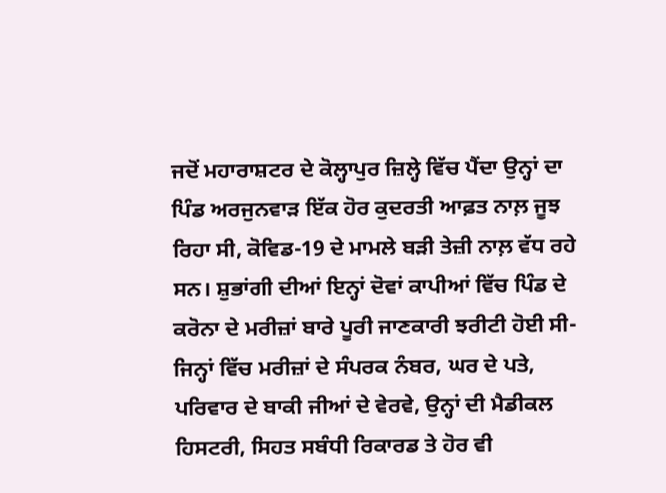ਜਦੋਂ ਮਹਾਰਾਸ਼ਟਰ ਦੇ ਕੋਲ੍ਹਾਪੁਰ ਜ਼ਿਲ੍ਹੇ ਵਿੱਚ ਪੈਂਦਾ ਉਨ੍ਹਾਂ ਦਾ ਪਿੰਡ ਅਰਜੁਨਵਾੜ ਇੱਕ ਹੋਰ ਕੁਦਰਤੀ ਆਫ਼ਤ ਨਾਲ਼ ਜੂਝ ਰਿਹਾ ਸੀ, ਕੋਵਿਡ-19 ਦੇ ਮਾਮਲੇ ਬੜੀ ਤੇਜ਼ੀ ਨਾਲ਼ ਵੱਧ ਰਹੇ ਸਨ। ਸ਼ੁਭਾਂਗੀ ਦੀਆਂ ਇਨ੍ਹਾਂ ਦੋਵਾਂ ਕਾਪੀਆਂ ਵਿੱਚ ਪਿੰਡ ਦੇ ਕਰੋਨਾ ਦੇ ਮਰੀਜ਼ਾਂ ਬਾਰੇ ਪੂਰੀ ਜਾਣਕਾਰੀ ਝਰੀਟੀ ਹੋਈ ਸੀ- ਜਿਨ੍ਹਾਂ ਵਿੱਚ ਮਰੀਜ਼ਾਂ ਦੇ ਸੰਪਰਕ ਨੰਬਰ, ਘਰ ਦੇ ਪਤੇ, ਪਰਿਵਾਰ ਦੇ ਬਾਕੀ ਜੀਆਂ ਦੇ ਵੇਰਵੇ, ਉਨ੍ਹਾਂ ਦੀ ਮੈਡੀਕਲ ਹਿਸਟਰੀ, ਸਿਹਤ ਸਬੰਧੀ ਰਿਕਾਰਡ ਤੇ ਹੋਰ ਵੀ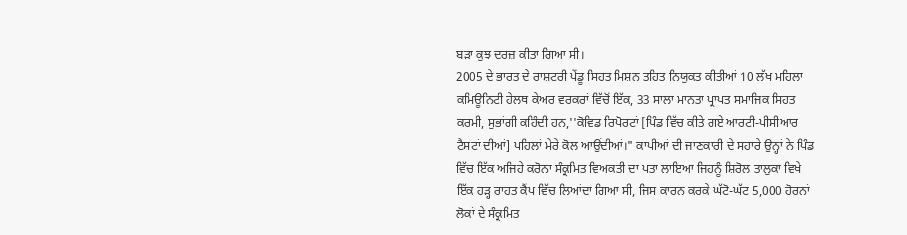ਬੜਾ ਕੁਝ ਦਰਜ਼ ਕੀਤਾ ਗਿਆ ਸੀ।
2005 ਦੇ ਭਾਰਤ ਦੇ ਰਾਸ਼ਟਰੀ ਪੇਂਡੂ ਸਿਹਤ ਮਿਸ਼ਨ ਤਹਿਤ ਨਿਯੁਕਤ ਕੀਤੀਆਂ 10 ਲੱਖ ਮਹਿਲਾ ਕਮਿਊਨਿਟੀ ਹੇਲਥ ਕੇਅਰ ਵਰਕਰਾਂ ਵਿੱਚੋਂ ਇੱਕ, 33 ਸਾਲਾ ਮਾਨਤਾ ਪ੍ਰਾਪਤ ਸਮਾਜਿਕ ਸਿਹਤ ਕਰਮੀ, ਸੁਭਾਂਗੀ ਕਹਿੰਦੀ ਹਨ,''ਕੋਵਿਡ ਰਿਪੋਰਟਾਂ [ਪਿੰਡ ਵਿੱਚ ਕੀਤੇ ਗਏ ਆਰਟੀ-ਪੀਸੀਆਰ ਟੈਸਟਾਂ ਦੀਆਂ] ਪਹਿਲਾਂ ਮੇਰੇ ਕੋਲ ਆਉਂਦੀਆਂ।" ਕਾਪੀਆਂ ਦੀ ਜਾਣਕਾਰੀ ਦੇ ਸਹਾਰੇ ਉਨ੍ਹਾਂ ਨੇ ਪਿੰਡ ਵਿੱਚ ਇੱਕ ਅਜਿਹੇ ਕਰੋਨਾ ਸੰਕ੍ਰਮਿਤ ਵਿਅਕਤੀ ਦਾ ਪਤਾ ਲਾਇਆ ਜਿਹਨੂੰ ਸ਼ਿਰੋਲ ਤਾਲੁਕਾ ਵਿਖੇ ਇੱਕ ਹੜ੍ਹ ਰਾਹਤ ਕੈਂਪ ਵਿੱਚ ਲਿਆਂਦਾ ਗਿਆ ਸੀ, ਜਿਸ ਕਾਰਨ ਕਰਕੇ ਘੱਟੋ-ਘੱਟ 5,000 ਹੋਰਨਾਂ ਲੋਕਾਂ ਦੇ ਸੰਕ੍ਰਮਿਤ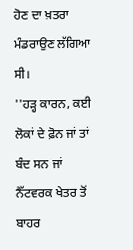ਹੋਣ ਦਾ ਖ਼ਤਰਾ ਮੰਡਰਾਉਣ ਲੱਗਿਆ ਸੀ।
''ਹੜ੍ਹ ਕਾਰਨ, ਕਈ ਲੋਕਾਂ ਦੇ ਫ਼ੋਨ ਜਾਂ ਤਾਂ ਬੰਦ ਸਨ ਜਾਂ ਨੈੱਟਵਰਕ ਖੇਤਰ ਤੋਂ ਬਾਹਰ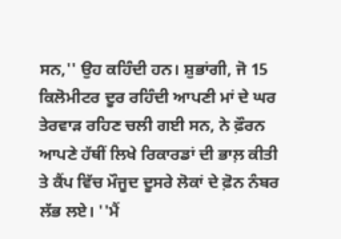ਸਨ,'' ਉਹ ਕਹਿੰਦੀ ਹਨ। ਸ਼ੁਭਾਂਗੀ, ਜੋ 15 ਕਿਲੋਮੀਟਰ ਦੂਰ ਰਹਿੰਦੀ ਆਪਣੀ ਮਾਂ ਦੇ ਘਰ ਤੇਰਵਾੜ ਰਹਿਣ ਚਲੀ ਗਈ ਸਨ, ਨੇ ਫ਼ੌਰਨ ਆਪਣੇ ਹੱਥੀਂ ਲਿਖੇ ਰਿਕਾਰਡਾਂ ਦੀ ਭਾਲ਼ ਕੀਤੀ ਤੇ ਕੈਂਪ ਵਿੱਚ ਮੌਜੂਦ ਦੂਸਰੇ ਲੋਕਾਂ ਦੇ ਫ਼ੋਨ ਨੰਬਰ ਲੱਭ ਲਏ। ''ਮੈਂ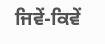ਜਿਵੇਂ-ਕਿਵੇਂ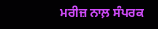ਮਰੀਜ਼ ਨਾਲ਼ ਸੰਪਰਕ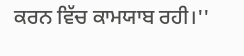ਕਰਨ ਵਿੱਚ ਕਾਮਯਾਬ ਰਹੀ।''